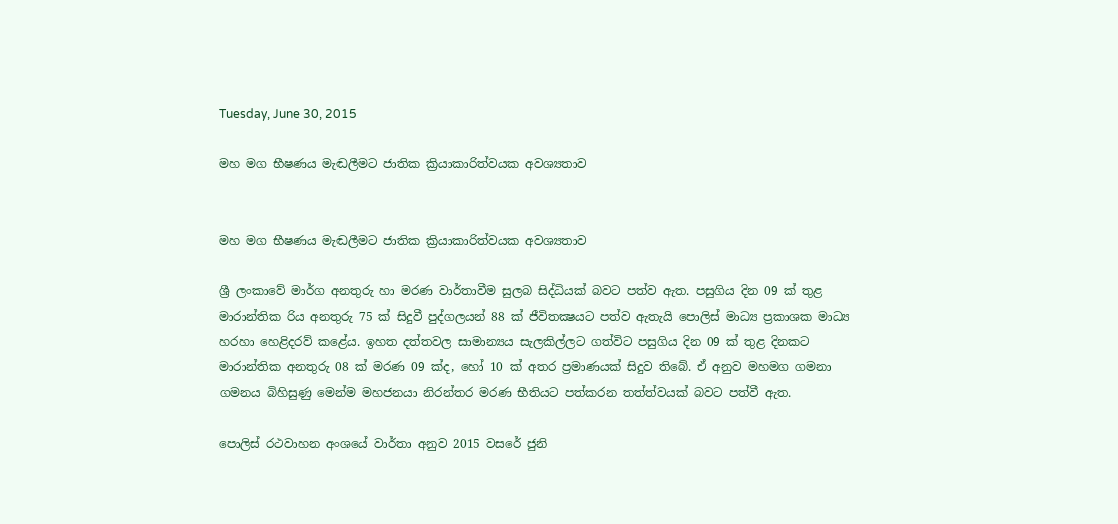Tuesday, June 30, 2015

මහ මග භීෂණය මැඬලීමට ජාතික ක්‍රියාකාරිත්වයක අවශ්‍යතාව


මහ මග භීෂණය මැඬලීමට ජාතික ක්‍රියාකාරිත්වයක අවශ්‍යතාව

ශ්‍රී ලංකාවේ මාර්ග අනතුරු හා මරණ වාර්තාවීම සුලබ සිද්ධියක්‌ බවට පත්ව ඇත. පසුගිය දින 09 ක්‌ තුළ මාරාන්තික රිය අනතුරු 75 ක්‌ සිදුවී පුද්ගලයන් 88 ක්‌ ජීවිතක්‍ෂයට පත්ව ඇතැයි පොලිස්‌ මාධ්‍ය ප්‍රකාශක මාධ්‍ය හරහා හෙළිදරව් කළේය. ඉහත දත්තවල සාමාන්‍යය සැලකිල්ලට ගත්විට පසුගිය දින 09 ක්‌ තුළ දිනකට මාරාන්තික අනතුරු 08 ක්‌ මරණ 09 ක්‌ද, හෝ 10 ක්‌ අතර ප්‍රමාණයක්‌ සිදුව තිබේ. ඒ අනුව මහමග ගමනා ගමනය බිහිසුණු මෙන්ම මහජනයා නිරන්තර මරණ භීතියට පත්කරන තත්ත්වයක්‌ බවට පත්වී ඇත.

පොලිස්‌ රථවාහන අංශයේ වාර්තා අනුව 2015 වසරේ ජුනි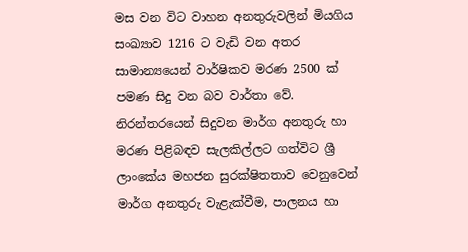මස වන විට වාහන අනතුරුවලින් මියගිය සංඛ්‍යාව 1216 ට වැඩි වන අතර සාමාන්‍යයෙන් වාර්ෂිකව මරණ 2500 ක්‌ පමණ සිදු වන බව වාර්තා වේ. නිරන්තරයෙන් සිදුවන මාර්ග අනතුරු හා මරණ පිළිබඳව සැලකිල්ලට ගත්විට ශ්‍රී ලාංකේය මහජන සුරක්‌ෂිතතාව වෙනුවෙන් මාර්ග අනතුරු වැළැක්‌වීම, පාලනය හා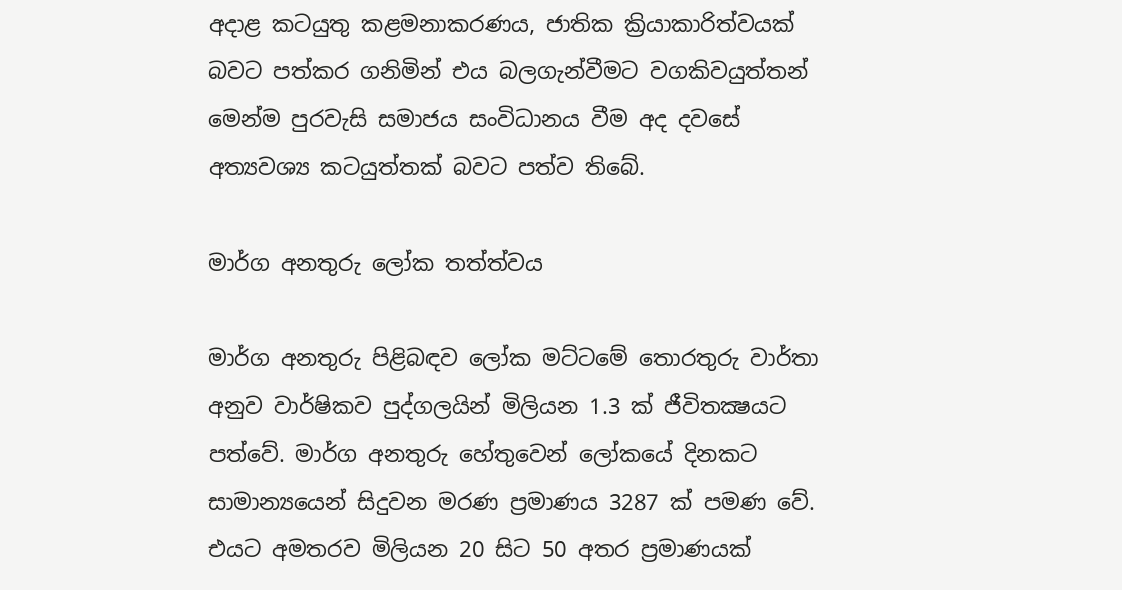අදාළ කටයුතු කළමනාකරණය, ජාතික ක්‍රියාකාරිත්වයක්‌ බවට පත්කර ගනිමින් එය බලගැන්වීමට වගකිවයුත්තන් මෙන්ම පුරවැසි සමාජය සංවිධානය වීම අද දවසේ අත්‍යවශ්‍ය කටයුත්තක්‌ බවට පත්ව තිබේ.

මාර්ග අනතුරු ලෝක තත්ත්වය

මාර්ග අනතුරු පිළිබඳව ලෝක මට්‌ටමේ තොරතුරු වාර්තා අනුව වාර්ෂිකව පුද්ගලයින් මිලියන 1.3 ක්‌ ජීවිතක්‍ෂයට පත්වේ. මාර්ග අනතුරු හේතුවෙන් ලෝකයේ දිනකට සාමාන්‍යයෙන් සිදුවන මරණ ප්‍රමාණය 3287 ක්‌ පමණ වේ. එයට අමතරව මිලියන 20 සිට 50 අතර ප්‍රමාණයක්‌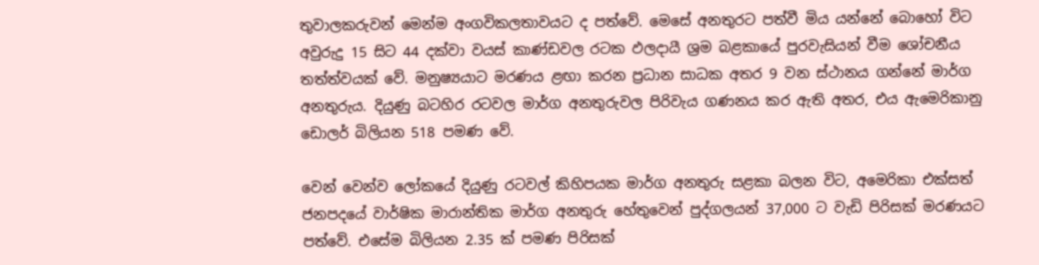තුවාලකරුවන් මෙන්ම අංගවිකලතාවයට ද පත්වේ. මෙසේ අනතුරට පත්වී මිය යන්නේ බොහෝ විට අවුරුදු 15 සිට 44 දක්‌වා වයස්‌ කාණ්‌ඩවල රටක ඵලදායී ශ්‍රම බළකායේ පුරවැසියන් වීම ශෝචනීය තත්ත්වයක්‌ වේ. මනුෂ්‍යයාට මරණය ළඟා කරන ප්‍රධාන සාධක අතර 9 වන ස්‌ථානය ගන්නේ මාර්ග අනතුරුය. දියුණු බටහිර රටවල මාර්ග අනතුරුවල පිරිවැය ගණනය කර ඇති අතර, එය ඇමෙරිකානු ඩොලර් බිලියන 518 පමණ වේ.

වෙන් වෙන්ව ලෝකයේ දියුණු රටවල් කිහිපයක මාර්ග අනතුරු සළකා බලන විට, අමෙරිකා එක්‌සත් ජනපදයේ වාර්ෂික මාරාන්තික මාර්ග අනතුරු හේතුවෙන් පුද්ගලයන් 37,000 ට වැඩි පිරිසක්‌ මරණයට පත්වේ. එසේම බිලියන 2.35 ක්‌ පමණ පිරිසක්‌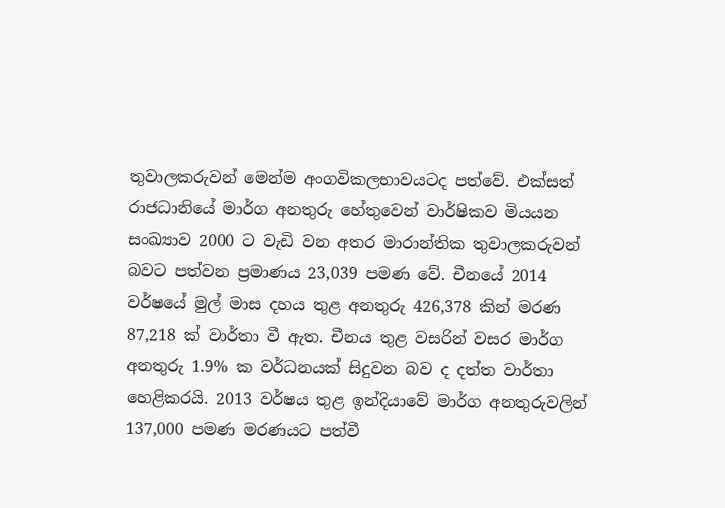තුවාලකරුවන් මෙන්ම අංගවිකලභාවයටද පත්වේ. එක්‌සත් රාජධානියේ මාර්ග අනතුරු හේතුවෙන් වාර්ෂිකව මියයන සංඛ්‍යාව 2000 ට වැඩි වන අතර මාරාන්තික තුවාලකරුවන් බවට පත්වන ප්‍රමාණය 23,039 පමණ වේ. චීනයේ 2014 වර්ෂයේ මුල් මාස දහය තුළ අනතුරු 426,378 කින් මරණ 87,218 ක්‌ වාර්තා වී ඇත. චීනය තුළ වසරින් වසර මාර්ග අනතුරු 1.9% ක වර්ධනයක්‌ සිදුවන බව ද දත්ත වාර්තා හෙළිකරයි. 2013 වර්ෂය තුළ ඉන්දියාවේ මාර්ග අනතුරුවලින් 137,000 පමණ මරණයට පත්වී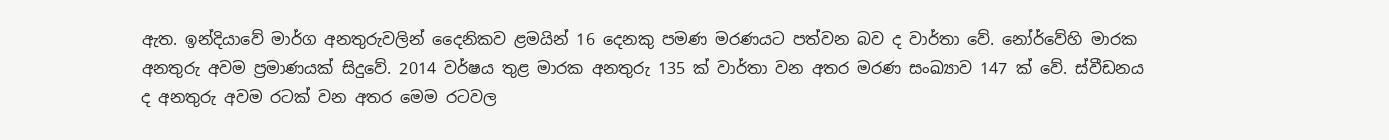ඇත. ඉන්දියාවේ මාර්ග අනතුරුවලින් දෛනිකව ළමයින් 16 දෙනකු පමණ මරණයට පත්වන බව ද වාර්තා වේ. නෝර්වේහි මාරක අනතුරු අවම ප්‍රමාණයක්‌ සිදුවේ. 2014 වර්ෂය තුළ මාරක අනතුරු 135 ක්‌ වාර්තා වන අතර මරණ සංඛ්‍යාව 147 ක්‌ වේ. ස්‌වීඩනය ද අනතුරු අවම රටක්‌ වන අතර මෙම රටවල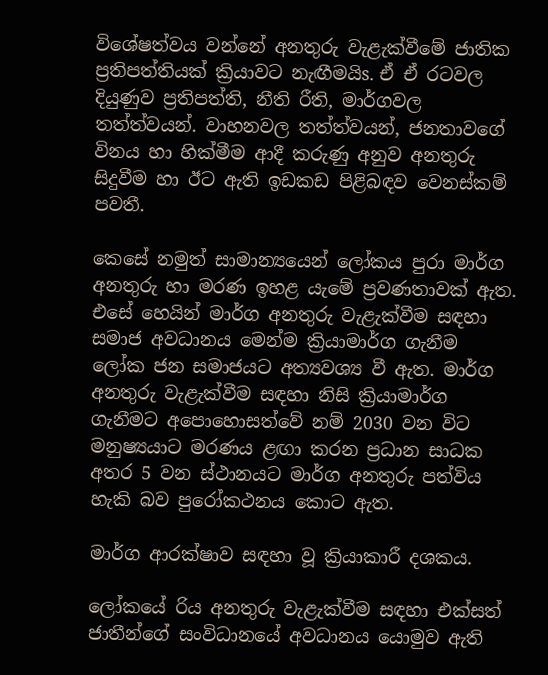විශේෂත්වය වන්නේ අනතුරු වැළැක්‌වීමේ ජාතික ප්‍රතිපත්තියක්‌ ක්‍රියාවට නැඟීමයිs. ඒ ඒ රටවල දියුණුව ප්‍රතිපත්ති, නීති රීති, මාර්ගවල තත්ත්වයන්. වාහනවල තත්ත්වයන්, ජනතාවගේ විනය හා හික්‌මීම ආදී කරුණු අනුව අනතුරු සිදුවීම හා ඊට ඇති ඉඩකඩ පිළිබඳව වෙනස්‌කම් පවතී.

කෙසේ නමුත් සාමාන්‍යයෙන් ලෝකය පුරා මාර්ග අනතුරු හා මරණ ඉහළ යැමේ ප්‍රවණතාවක්‌ ඇත. එසේ හෙයින් මාර්ග අනතුරු වැළැක්‌වීම සඳහා සමාජ අවධානය මෙන්ම ක්‍රියාමාර්ග ගැනීම ලෝක ජන සමාජයට අත්‍යවශ්‍ය වී ඇත. මාර්ග අනතුරු වැළැක්‌වීම සඳහා නිසි ක්‍රියාමාර්ග ගැනීමට අපොහොසත්වේ නම් 2030 වන විට මනුෂ්‍යයාට මරණය ළඟා කරන ප්‍රධාන සාධක අතර 5 වන ස්‌ථානයට මාර්ග අනතුරු පත්විය හැකි බව පුරෝකථනය කොට ඇත.

මාර්ග ආරක්‌ෂාව සඳහා වූ ක්‍රියාකාරී දශකය.

ලෝකයේ රිය අනතුරු වැළැක්‌වීම සඳහා එක්‌සත් ජාතීන්ගේ සංවිධානයේ අවධානය යොමුව ඇති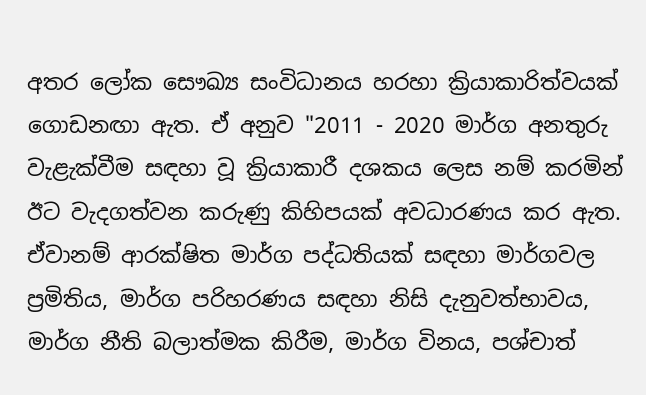අතර ලෝක සෞඛ්‍ය සංවිධානය හරහා ක්‍රියාකාරිත්වයක්‌ ගොඩනඟා ඇත. ඒ අනුව "2011 - 2020 මාර්ග අනතුරු වැළැක්‌වීම සඳහා වූ ක්‍රියාකාරී දශකය ලෙස නම් කරමින් ඊට වැදගත්වන කරුණු කිහිපයක්‌ අවධාරණය කර ඇත. ඒවානම් ආරක්‌ෂිත මාර්ග පද්ධතියක්‌ සඳහා මාර්ගවල ප්‍රමිතිය, මාර්ග පරිහරණය සඳහා නිසි දැනුවත්භාවය, මාර්ග නීති බලාත්මක කිරීම, මාර්ග විනය, පශ්චාත්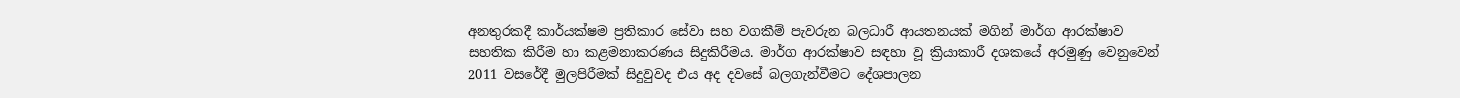අනතුරකදී කාර්යක්‌ෂම ප්‍රතිකාර සේවා සහ වගකීම් පැවරුන බලධාරී ආයතනයක්‌ මගින් මාර්ග ආරක්‌ෂාව සහතික කිරීම හා කළමනාකරණය සිදුකිරීමය. මාර්ග ආරක්‌ෂාව සඳහා වූ ක්‍රියාකාරී දශකයේ අරමුණු වෙනුවෙන් 2011 වසරේදී මුලපිරීමක්‌ සිදුවුවද එය අද දවසේ බලගැන්වීමට දේශපාලන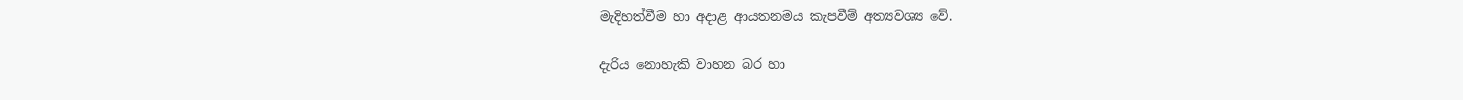මැදිහත්වීම හා අදාළ ආයතනමය කැපවීම් අත්‍යවශ්‍ය වේ.

දැරිය නොහැකි වාහන බර හා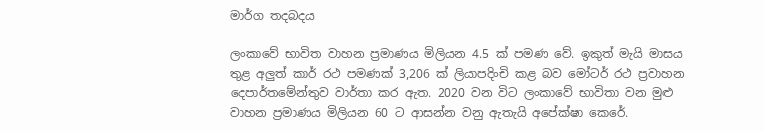මාර්ග තදබදය

ලංකාවේ භාවිත වාහන ප්‍රමාණය මිලියන 4.5 ක්‌ පමණ වේ. ඉකුත් මැයි මාසය තුළ අලුත් කාර් රථ පමණක්‌ 3,206 ක්‌ ලියාපදිංචි කළ බව මෝටර් රථ ප්‍රවාහන දෙපාර්තමේන්තුව වාර්තා කර ඇත. 2020 වන විට ලංකාවේ භාවිතා වන මුළු වාහන ප්‍රමාණය මිලියන 60 ට ආසන්න වනු ඇතැයි අපේක්‌ෂා කෙරේ.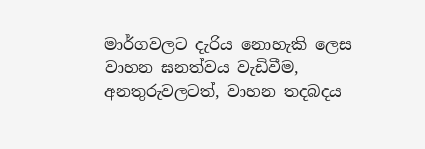මාර්ගවලට දැරිය නොහැකි ලෙස වාහන ඝනත්වය වැඩිවීම, අනතුරුවලටත්, වාහන තදබදය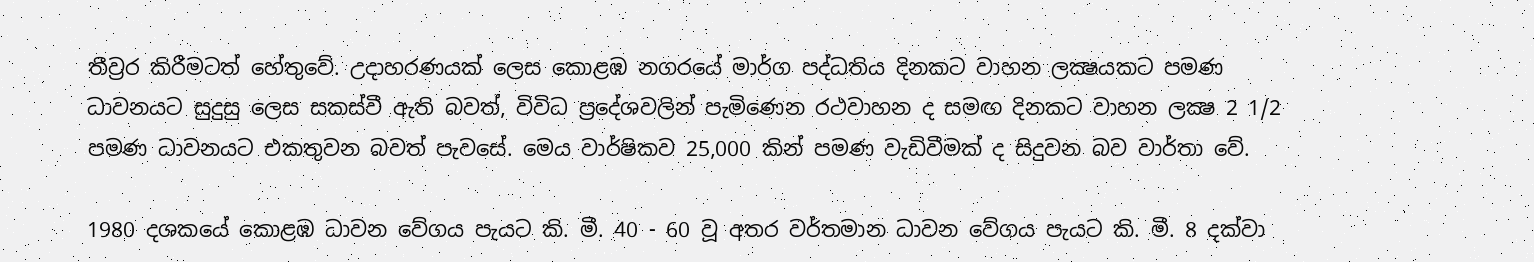තීව්‍රර කිරීමටත් හේතුවේ. උදාහරණයක්‌ ලෙස කොළඹ නගරයේ මාර්ග පද්ධතිය දිනකට වාහන ලක්‍ෂයකට පමණ ධාවනයට සුදුසු ලෙස සකස්‌වී ඇති බවත්, විවිධ ප්‍රදේශවලින් පැමිණෙන රථවාහන ද සමඟ දිනකට වාහන ලක්‍ෂ 2 1/2 පමණ ධාවනයට එකතුවන බවත් පැවසේ. මෙය වාර්ෂිකව 25,000 කින් පමණ වැඩිවීමක්‌ ද සිදුවන බව වාර්තා වේ.

1980 දශකයේ කොළඹ ධාවන වේගය පැයට කි. මී. 40 - 60 වූ අතර වර්තමාන ධාවන වේගය පැයට කි. මී. 8 දක්‌වා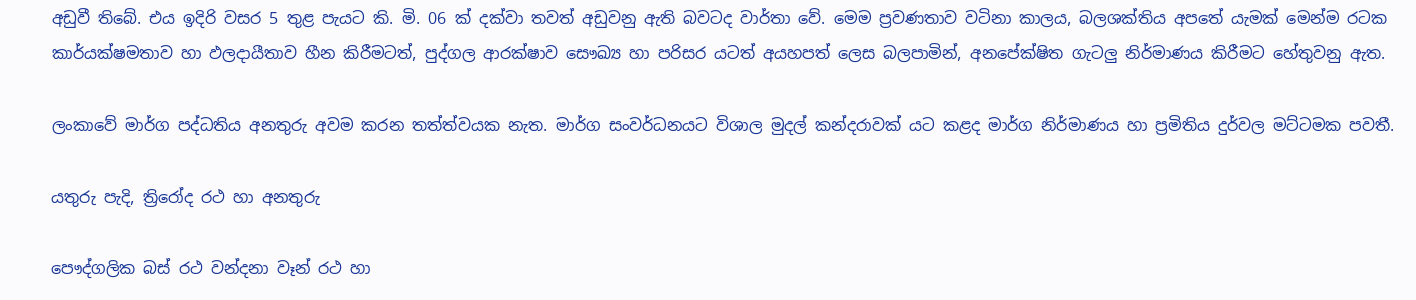අඩුවී තිබේ. එය ඉදිරි වසර 5 තුළ පැයට කි. මි. 06 ක්‌ දක්‌වා තවත් අඩුවනු ඇති බවටද වාර්තා වේ. මෙම ප්‍රවණතාව වටිනා කාලය, බලශක්‌තිය අපතේ යැමක්‌ මෙන්ම රටක කාර්යක්‌ෂමතාව හා ඵලදායීතාව හීන කිරීමටත්, පුද්ගල ආරක්‌ෂාව සෞඛ්‍ය හා පරිසර යටත් අයහපත් ලෙස බලපාමින්, අනපේක්‌ෂිත ගැටලු නිර්මාණය කිරීමට හේතුවනු ඇත.

ලංකාවේ මාර්ග පද්ධතිය අනතුරු අවම කරන තත්ත්වයක නැත. මාර්ග සංවර්ධනයට විශාල මුදල් කන්දරාවක්‌ යට කළද මාර්ග නිර්මාණය හා ප්‍රමිතිය දුර්වල මට්‌ටමක පවතී.

යතුරු පැදි, ත්‍රිරෝද රථ හා අනතුරු

පෞද්ගලික බස්‌ රථ වන්දනා වෑන් රථ හා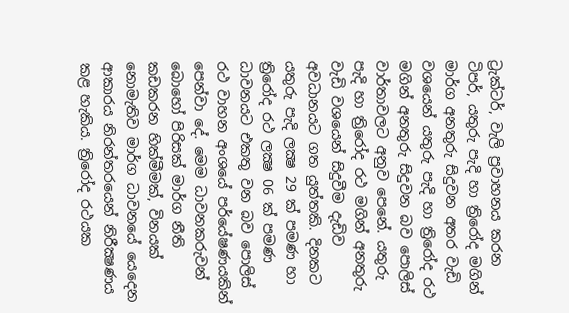ට්‍රැක්‌ටර්, වැලි ප්‍රවාහනය කරන ටිපර්, යතුරු පැදි හා ත්‍රිරෝද මගින් මාර්ග අනතුරු සිදුවන අතර වැඩි වශයෙන් යතුරු පැදි හා ත්‍රිරෝද රථ මගින් අනතුරු සිදුවන බව පොලිස්‌ වාර්තාවලට අනුව පෙනේ. යතුරු පැදි හා ත්‍රිරෝද රථ මගින් අනතුරු වැඩි වශයෙන් සිදුවීම දැඩිව අවධානයට ගත යුත්තකි. දිනකට යතුරු පැදි ලක්‍ෂ 29 ක්‌ පමණ හා ත්‍රිරෝද රථ ලක්‍ෂ 06 ක්‌ පමණ ධාවනයට එකතු වන බව පොලිස්‌ රථ වාහන අංශයේ පර්යේෂණයකින් පෙන්වා දේ. මෙම ධාවනකරුවන් බොහෝ පිරිසක්‌ මාර්ග නීති කඩකරන හික්‌මීමක්‌, විනයක්‌ නොමැතිව මාර්ග ධාවනයේ යෙදෙන ආකාරය නිරන්තරයෙන් නිරීක්‍ෂණය කළ හැකිය. ත්‍රිරෝද රථයක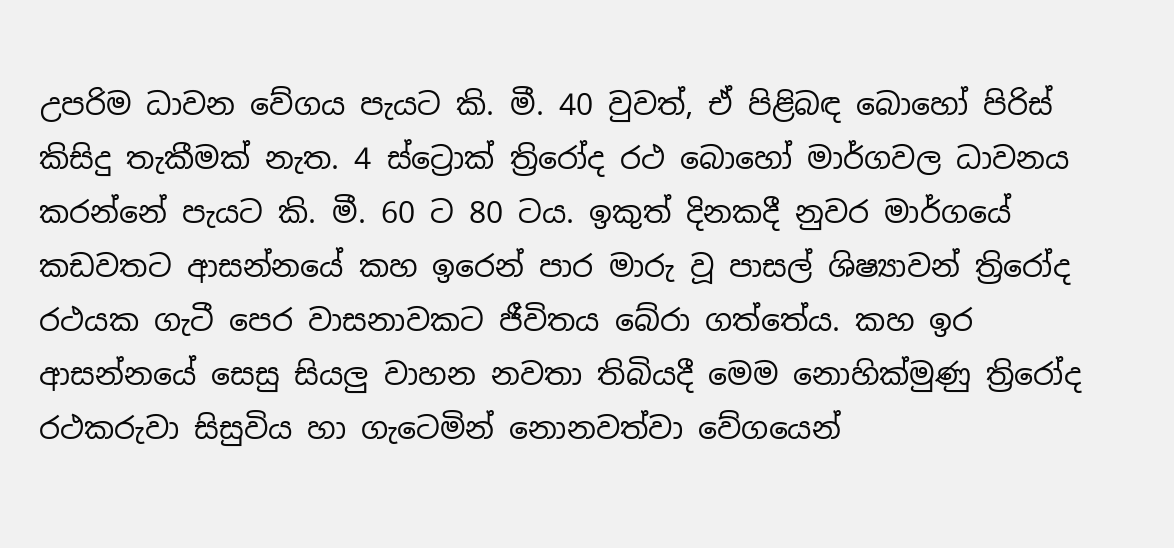උපරිම ධාවන වේගය පැයට කි. මී. 40 වුවත්, ඒ පිළිබඳ බොහෝ පිරිස්‌ කිසිදු තැකීමක්‌ නැත. 4 ස්‌ට්‍රොක්‌ ත්‍රිරෝද රථ බොහෝ මාර්ගවල ධාවනය කරන්නේ පැයට කි. මී. 60 ට 80 ටය. ඉකුත් දිනකදී නුවර මාර්ගයේ කඩවතට ආසන්නයේ කහ ඉරෙන් පාර මාරු වූ පාසල් ශිෂ්‍යාවන් ත්‍රිරෝද රථයක ගැටී පෙර වාසනාවකට ජීවිතය බේරා ගත්තේය. කහ ඉර ආසන්නයේ සෙසු සියලු වාහන නවතා තිබියදී මෙම නොහික්‌මුණු ත්‍රිරෝද රථකරුවා සිසුවිය හා ගැටෙමින් නොනවත්වා වේගයෙන්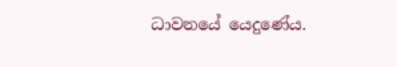ධාවනයේ යෙදුණේය.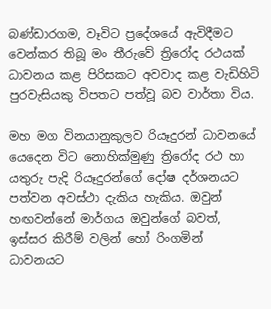බණ්‌ඩාරගම, වෑවිට ප්‍රදේශයේ ඇවිදීමට වෙන්කර තිබූ මං තීරුවේ ත්‍රිරෝද රථයක්‌ ධාවනය කළ පිරිසකට අවවාද කළ වැඩිහිටි පුරවැසියකු විපතට පත්වූ බව වාර්තා විය.

මහ මග විනයානුකුලව රියෑදුරන් ධාවනයේ යෙදෙන විට නොහික්‌මුණු ත්‍රිරෝද රථ හා යතුරු පැදි රියෑදුරන්ගේ දෝෂ දර්ශනයට පත්වන අවස්‌ථා දැකිය හැකිය. ඔවුන් හඟවන්නේ මාර්ගය ඔවුන්ගේ බවත්, ඉස්‌සර කිරීම් වලින් හෝ රිංගමින් ධාවනයට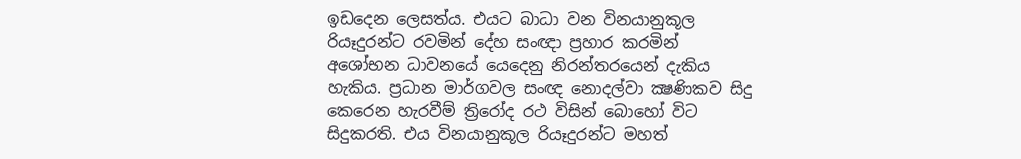ඉඩදෙන ලෙසත්ය. එයට බාධා වන විනයානුකූල රියෑදුරන්ට රවමින් දේහ සංඥා ප්‍රහාර කරමින් අශෝභන ධාවනයේ යෙදෙනු නිරන්තරයෙන් දැකිය හැකිය. ප්‍රධාන මාර්ගවල සංඥ නොදල්වා ක්‍ෂණිකව සිදු කෙරෙන හැරවීම් ත්‍රිරෝද රථ විසින් බොහෝ විට සිදුකරති. එය විනයානුකූල රියෑදුරන්ට මහත්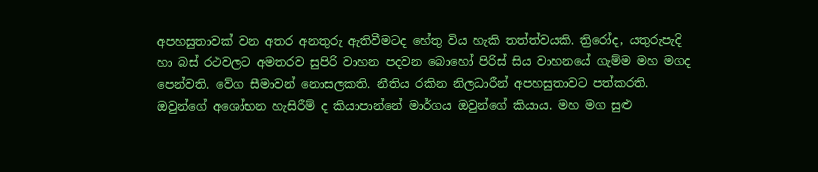අපහසුතාවක්‌ වන අතර අනතුරු ඇතිවීමටද හේතු විය හැකි තත්ත්වයකි. ත්‍රිරෝද, යතුරුපැදි හා බස්‌ රථවලට අමතරව සුපිරි වාහන පදවන බොහෝ පිරිස්‌ සිය වාහනයේ ගැම්ම මහ මගද පෙන්වති. වේග සීමාවන් නොසලකති. නීතිය රකින නිලධාරීන් අපහසුතාවට පත්කරති. ඔවුන්ගේ අශෝභන හැසිරීම් ද කියාපාන්නේ මාර්ගය ඔවුන්ගේ කියාය. මහ මග සුළු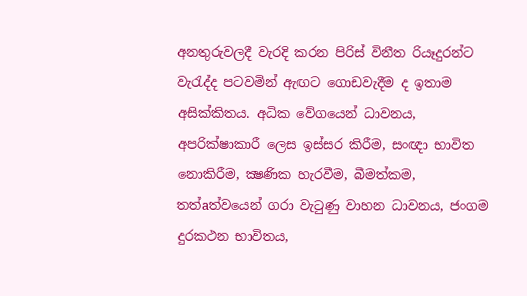අනතුරුවලදී වැරදි කරන පිරිස්‌ විනීත රියෑදුරන්ට වැරැද්ද පටවමින් ඇඟට ගොඩවැදීම ද ඉතාම අසික්‌කිතය. අධික වේගයෙන් ධාවනය, අපරික්‌ෂාකාරී ලෙස ඉස්‌සර කිරීම, සංඥා භාවිත නොකිරීම, ක්‍ෂණික හැරවීම, බීමත්කම, තත්aත්වයෙන් ගරා වැටුණු වාහන ධාවනය, ජංගම දුරකථන භාවිතය,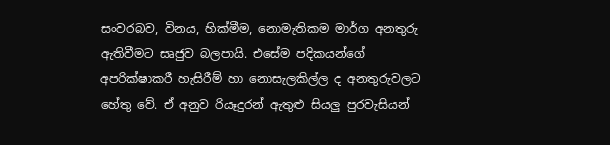සංවරබව, විනය, හික්‌මීම, නොමැතිකම මාර්ග අනතුරු ඇතිවීමට සෘජුව බලපායි. එසේම පදිකයන්ගේ අපරික්‌ෂාකරී හැසිරීම් හා නොසැලකිල්ල ද අනතුරුවලට හේතු වේ. ඒ අනුව රියෑදුරන් ඇතුළු සියලු පුරවැසියන්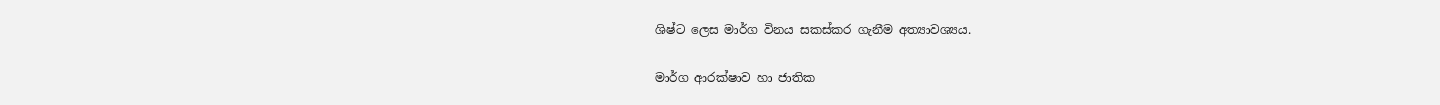ශිෂ්ට ලෙස මාර්ග විනය සකස්‌කර ගැනීම අත්‍යාවශ්‍යය.

මාර්ග ආරක්‌ෂාව හා ජාතික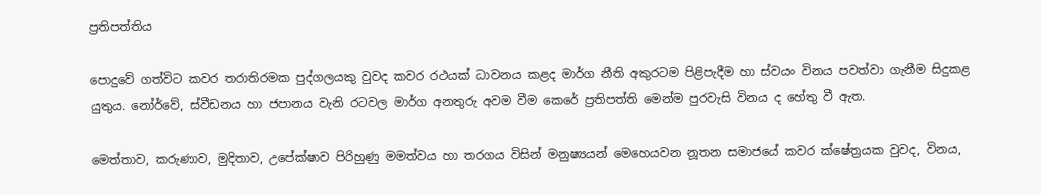ප්‍රතිපත්තිය

පොදුවේ ගත්විට කවර තරාතිරමක පුද්ගලයකු වුවද කවර රථයක්‌ ධාවනය කළද මාර්ග නීති අකුරටම පිළිපැදීම හා ස්‌වයං විනය පවත්වා ගැනීම සිදුකළ යුතුය. නෝර්වේ, ස්‌වීඩනය හා ජපානය වැනි රටවල මාර්ග අනතුරු අවම වීම කෙරේ ප්‍රතිපත්ති මෙන්ම පුරවැසි විනය ද හේතු වී ඇත.

මෙත්තාව, කරුණාව, මුදිතාව, උපේක්‌ෂාව පිරිහුණු මමත්වය හා තරගය විසින් මනුෂ්‍යයන් මෙහෙයවන නූතන සමාජයේ කවර ක්‌ෂේත්‍රයක වුවද, විනය,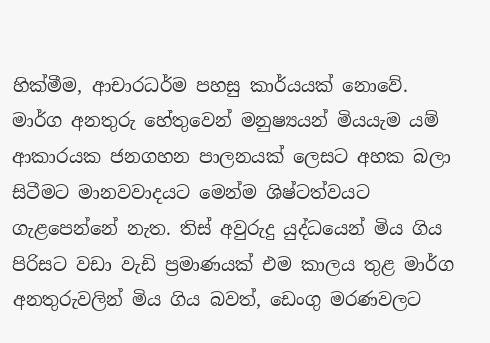හික්‌මීම, ආචාරධර්ම පහසු කාර්යයක්‌ නොවේ. මාර්ග අනතුරු හේතුවෙන් මනුෂ්‍යයන් මියයැම යම් ආකාරයක ජනගහන පාලනයක්‌ ලෙසට අහක බලා සිටීමට මානවවාදයට මෙන්ම ශිෂ්ටත්වයට ගැළපෙන්නේ නැත. තිස්‌ අවුරුදු යුද්ධයෙන් මිය ගිය පිරිසට වඩා වැඩි ප්‍රමාණයක්‌ එම කාලය තුළ මාර්ග අනතුරුවලින් මිය ගිය බවත්, ඩෙංගු මරණවලට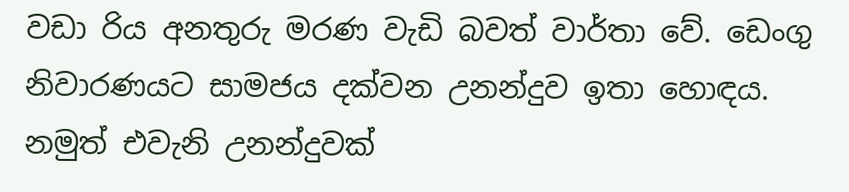වඩා රිය අනතුරු මරණ වැඩි බවත් වාර්තා වේ. ඩෙංගු නිවාරණයට සාමජය දක්‌වන උනන්දුව ඉතා හොඳය. නමුත් එවැනි උනන්දුවක්‌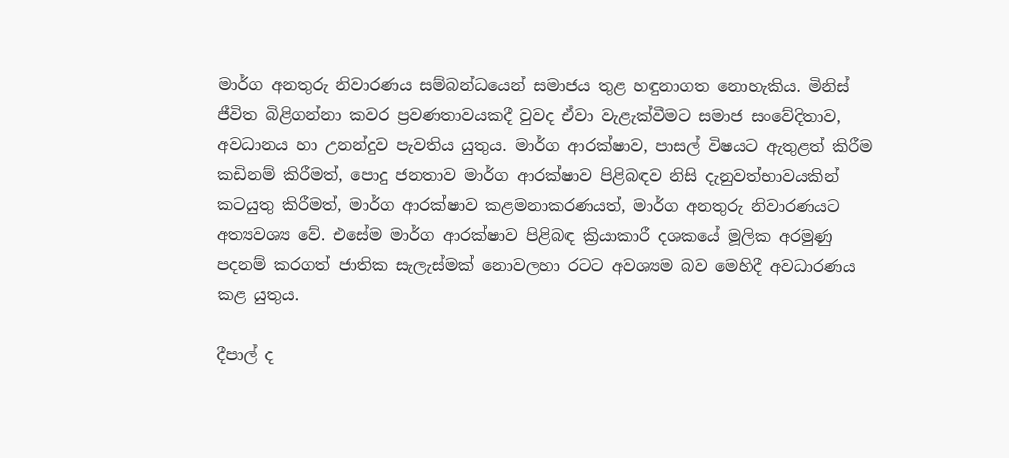මාර්ග අනතුරු නිවාරණය සම්බන්ධයෙන් සමාජය තුළ හඳුනාගත නොහැකිය. මිනිස්‌ ජීවිත බිළිගන්නා කවර ප්‍රවණතාවයකදී වුවද ඒවා වැළැක්‌වීමට සමාජ සංවේදිතාව, අවධානය හා උනන්දුව පැවතිය යුතුය. මාර්ග ආරක්‌ෂාව, පාසල් විෂයට ඇතුළත් කිරීම කඩිනම් කිරීමත්, පොදු ජනතාව මාර්ග ආරක්‌ෂාව පිළිබඳව නිසි දැනුවත්භාවයකින් කටයුතු කිරීමත්, මාර්ග ආරක්‌ෂාව කළමනාකරණයත්, මාර්ග අනතුරු නිවාරණයට අත්‍යවශ්‍ය වේ. එසේම මාර්ග ආරක්‌ෂාව පිළිබඳ ක්‍රියාකාරී දශකයේ මූලික අරමුණු පදනම් කරගත් ජාතික සැලැස්‌මක්‌ නොවලහා රටට අවශ්‍යම බව මෙහිදී අවධාරණය කළ යුතුය.

දීපාල් ද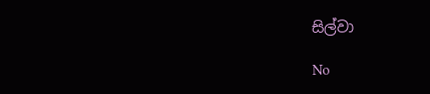සිල්වා

No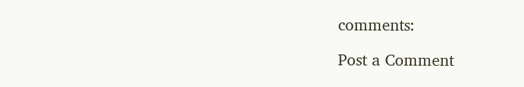comments:

Post a Comment